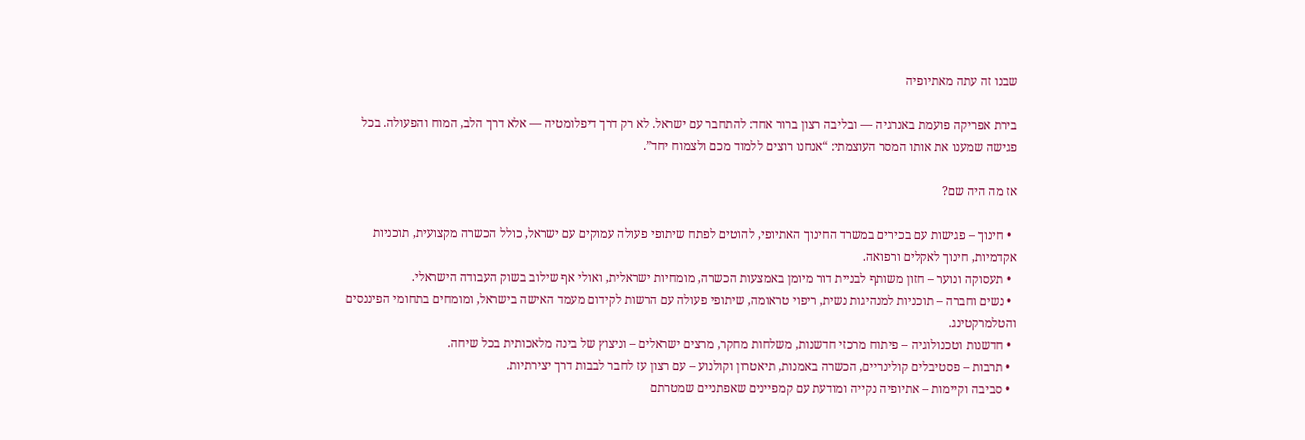שבנו זה עתה מאתיופיה

בירת אפריקה פועמת באנרגיה — ובליבה רצון ברור אחד: להתחבר עם ישראל. לא רק דרך דיפלומטיה — אלא דרך הלב, המוח והפעולה. בכל פגישה שמענו את אותו המסר העוצמתי: “אנחנו רוצים ללמוד מכם ולצמוח יחד”.

אז מה היה שם?

  • חינוך – פגישות עם בכירים במשרד החינוך האתיופי, להוטים לפתח שיתופי פעולה עמוקים עם ישראל, כולל הכשרה מקצועית, תוכניות אקדמיות, חינוך לאקלים ורפואה.
  • תעסוקה ונוער – חזון משותף לבניית דור מיומן באמצעות הכשרה, מומחיות ישראלית, ואולי אף שילוב בשוק העבודה הישראלי.
  • נשים וחברה – תוכניות למנהיגות נשית, ריפוי טראומה, שיתופי פעולה עם הרשות לקידום מעמד האישה בישראל, ומומחים בתחומי הפיננסים והטלמרקטינג.
  • חדשנות וטכנולוגיה – פיתוח מרכזי חדשנות, משלחות מחקר, מרצים ישראלים – וניצוץ של בינה מלאכותית בכל שיחה.
  • תרבות – פסטיבלים קולינריים, הכשרה באמנות, תיאטרון וקולנוע – עם רצון עז לחבר לבבות דרך יצירתיות.
  • סביבה וקיימות – אתיופיה נקייה ומודעת עם קמפיינים שאפתניים שמטרתם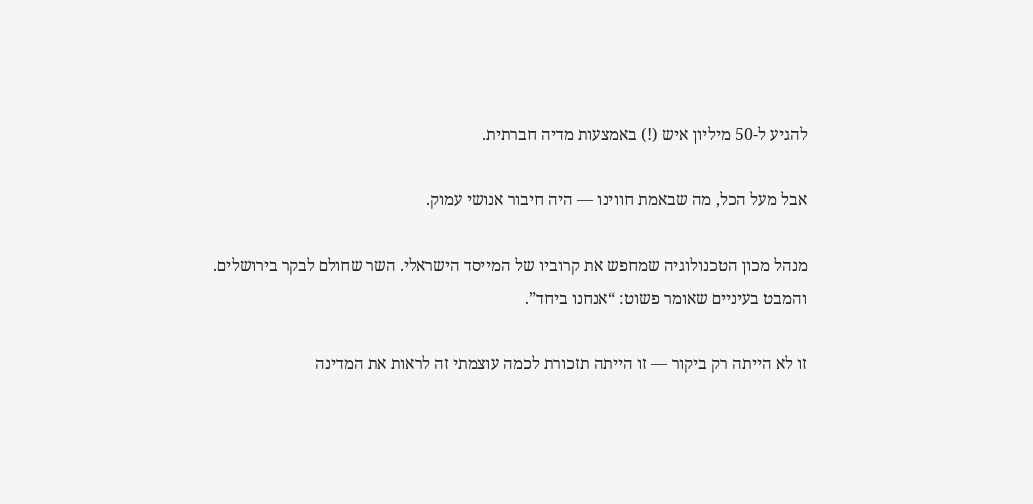להגיע ל-50 מיליון איש (!) באמצעות מדיה חברתית.

אבל מעל הכל, מה שבאמת חווינו — היה חיבור אנושי עמוק.

מנהל מכון הטכנולוגיה שמחפש את קרוביו של המייסד הישראלי. השר שחולם לבקר בירושלים. והמבט בעיניים שאומר פשוט: “אנחנו ביחד”.

זו לא הייתה רק ביקור — זו הייתה תזכורת לכמה עוצמתי זה לראות את המדינה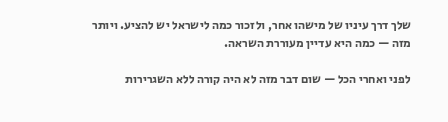שלך דרך עיניו של מישהו אחר, ולזכור כמה לישראל יש להציע. ויותר מזה — כמה היא עדיין מעוררת השראה.

לפני ואחרי הכל — שום דבר מזה לא היה קורה ללא השגרירות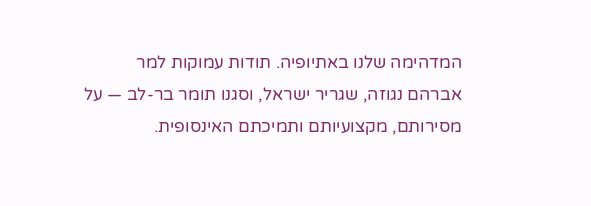המדהימה שלנו באתיופיה. תודות עמוקות למר אברהם נגוזה, שגריר ישראל, וסגנו תומר בר-לב — על מסירותם, מקצועיותם ותמיכתם האינסופית.